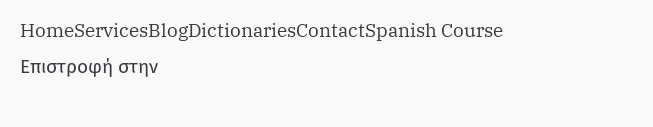HomeServicesBlogDictionariesContactSpanish Course
Επιστροφή στην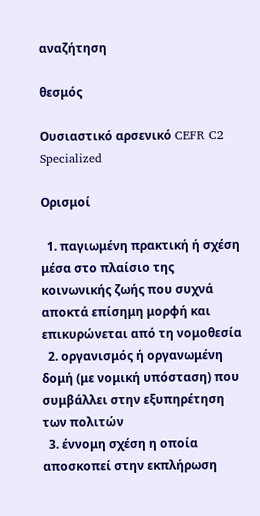αναζήτηση

θεσμός

Ουσιαστικό αρσενικό CEFR C2 Specialized

Ορισμοί

  1. παγιωμένη πρακτική ή σχέση μέσα στο πλαίσιο της κοινωνικής ζωής που συχνά αποκτά επίσημη μορφή και επικυρώνεται από τη νομοθεσία
  2. οργανισμός ή οργανωμένη δομή (με νομική υπόσταση) που συμβάλλει στην εξυπηρέτηση των πολιτών
  3. έννομη σχέση η οποία αποσκοπεί στην εκπλήρωση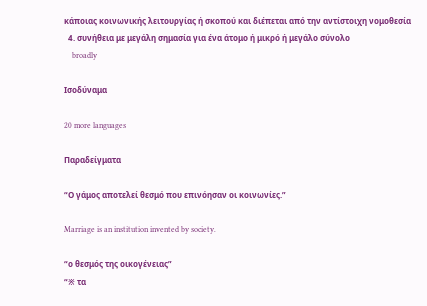κάποιας κοινωνικής λειτουργίας ή σκοπού και διέπεται από την αντίστοιχη νομοθεσία
  4. συνήθεια με μεγάλη σημασία για ένα άτομο ή μικρό ή μεγάλο σύνολο
    broadly

Ισοδύναμα

20 more languages

Παραδείγματα

“Ο γάμος αποτελεί θεσμό που επινόησαν οι κοινωνίες.”

Marriage is an institution invented by society.

“ο θεσμός της οικογένειας”
“※ τα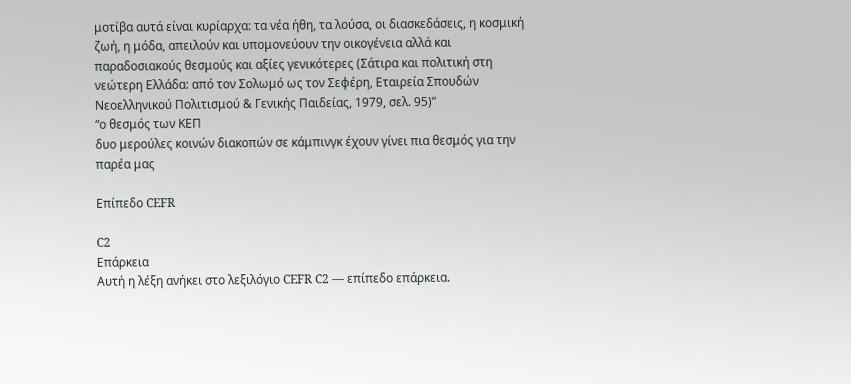μοτίβα αυτά είναι κυρίαρχα: τα νέα ήθη, τα λούσα, οι διασκεδάσεις, η κοσμική ζωή, η μόδα, απειλούν και υπομονεύουν την οικογένεια αλλά και παραδοσιακούς θεσμούς και αξίες γενικότερες (Σάτιρα και πολιτική στη νεώτερη Ελλάδα: από τον Σολωμό ως τον Σεφέρη, Εταιρεία Σπουδών Νεοελληνικού Πολιτισμού & Γενικής Παιδείας, 1979, σελ. 95)”
“ο θεσμός των ΚΕΠ
δυο μερούλες κοινών διακοπών σε κάμπινγκ έχουν γίνει πια θεσμός για την παρέα μας

Επίπεδο CEFR

C2
Επάρκεια
Αυτή η λέξη ανήκει στο λεξιλόγιο CEFR C2 — επίπεδο επάρκεια.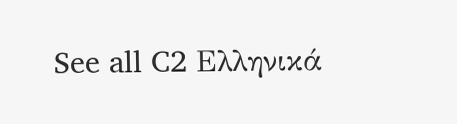See all C2 Ελληνικά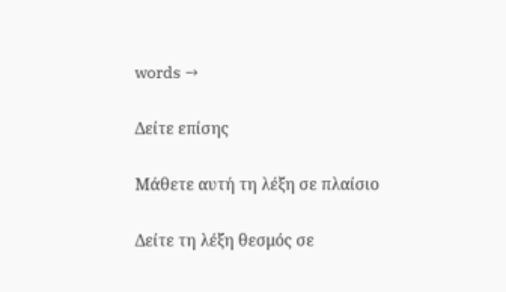words →

Δείτε επίσης

Μάθετε αυτή τη λέξη σε πλαίσιο

Δείτε τη λέξη θεσμός σε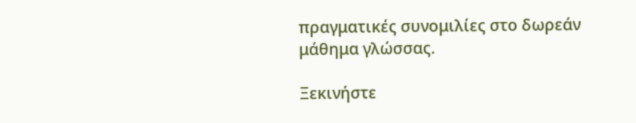πραγματικές συνομιλίες στο δωρεάν μάθημα γλώσσας.

Ξεκινήστε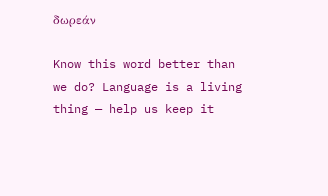δωρεάν

Know this word better than we do? Language is a living thing — help us keep it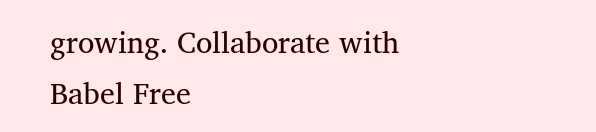growing. Collaborate with Babel Free